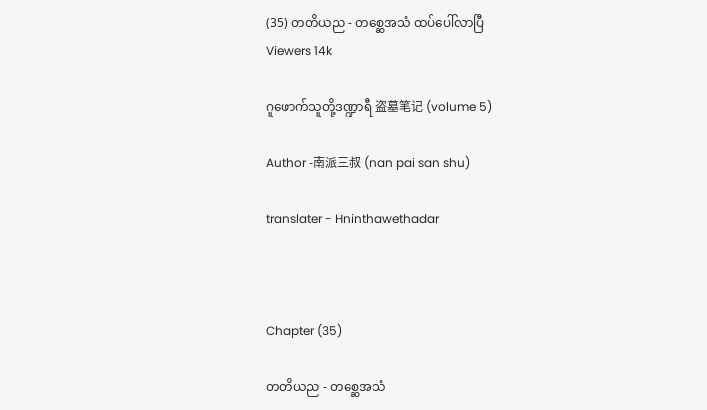(35) တတိယည - တစ္ဆေအသံ ထပ်ပေါ်လာပြီ
Viewers 14k

ဂူဖောက်သူတို့ဒဏ္ဍာရီ 盗墓笔记 (volume 5)

Author -南派三叔 (nan pai san shu)

translater - Hninthawethadar



Chapter (35)

တတိယည - တစ္ဆေအသံ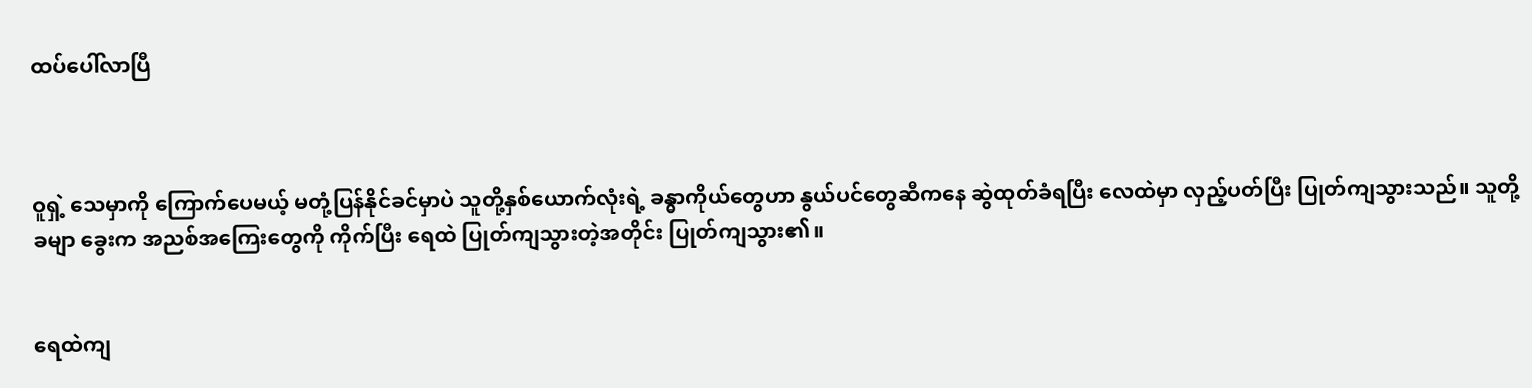ထပ်ပေါ်လာပြီ



ဝူရှဲ့ သေမှာကို ကြောက်ပေမယ့် မတုံ့ပြန်နိုင်ခင်မှာပဲ သူတို့နှစ်ယောက်လုံးရဲ့ ခန္ဓာကိုယ်တွေဟာ နွယ်ပင်တွေဆီကနေ ဆွဲထုတ်ခံရပြီး လေထဲမှာ လှည့်ပတ်ပြီး ပြုတ်ကျသွားသည်။ သူတို့ခမျာ ခွေးက အညစ်အကြေးတွေကို ကိုက်ပြီး ရေထဲ ပြုတ်ကျသွားတဲ့အတိုင်း ပြုတ်ကျသွား၏။


ရေထဲကျ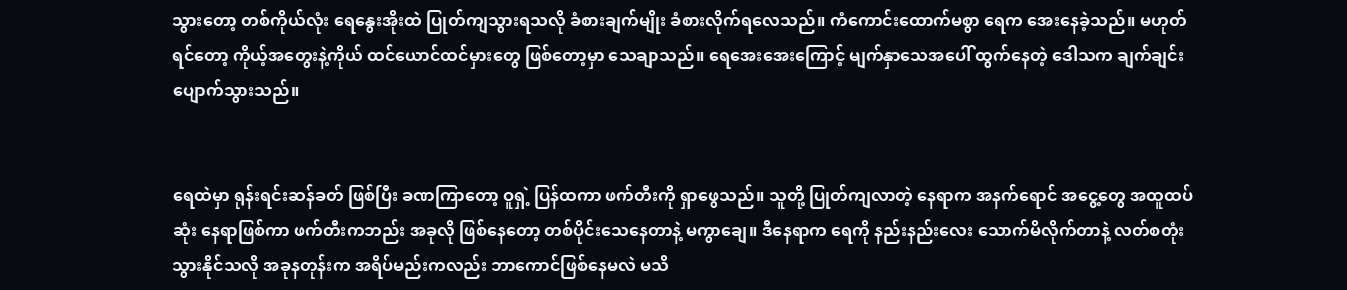သွားတော့ တစ်ကိုယ်လုံး ရေနွေးအိုးထဲ ပြုတ်ကျသွားရသလို ခံစားချက်မျိုး ခံစားလိုက်ရလေသည်။ ကံကောင်းထောက်မစွာ ရေက အေးနေခဲ့သည်။ မဟုတ်ရင်တော့ ကိုယ့်အတွေးနဲ့ကိုယ် ထင်ယောင်ထင်မှားတွေ ဖြစ်တော့မှာ သေချာသည်။ ရေအေးအေးကြောင့် မျက်နှာသေအပေါ် ထွက်နေတဲ့ ဒေါသက ချက်ချင်း ပျောက်သွားသည်။


ရေထဲမှာ ရုန်းရင်းဆန်ခတ် ဖြစ်ပြီး ခဏကြာတော့ ဝူရှဲ့ ပြန်ထကာ ဖက်တီးကို ရှာဖွေသည်။ သူတို့ ပြုတ်ကျလာတဲ့ နေရာက အနက်ရောင် အငွေ့တွေ အထူထပ်ဆုံး နေရာဖြစ်ကာ ဖက်တီးကဘည်း အခုလို ဖြစ်နေတော့ တစ်ပိုင်းသေနေတာနဲ့ မကွာချေ။ ဒီနေရာက ရေကို နည်းနည်းလေး သောက်မိလိုက်တာနဲ့ လတ်စတုံးသွားနိုင်သလို အခုနတုန်းက အရိပ်မည်းကလည်း ဘာကောင်ဖြစ်နေမလဲ မသိ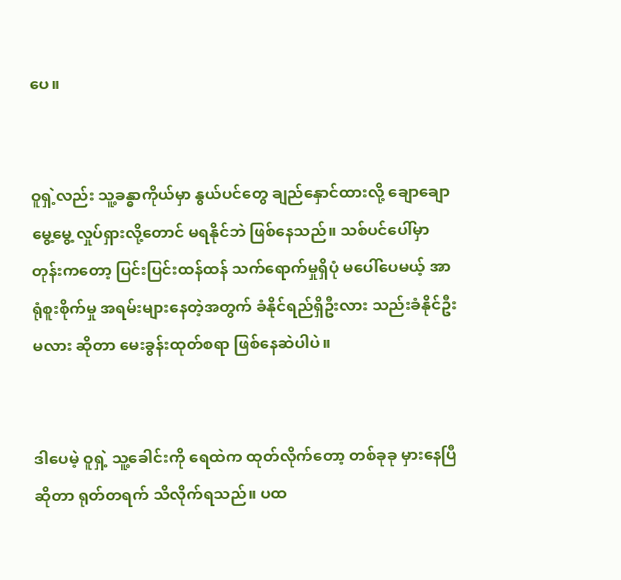ပေ။


ဝူရှဲ့လည်း သူ့ခန္ဓာကိုယ်မှာ နွယ်ပင်တွေ ချည်နှောင်ထားလို့ ချောချောမွေ့မွေ့ လှုပ်ရှားလို့တောင် မရနိုင်ဘဲ ဖြစ်နေသည်။ သစ်ပင်ပေါ်မှာတုန်းကတော့ ပြင်းပြင်းထန်ထန် သက်ရောက်မှုရှိပုံ မပေါ်ပေမယ့် အာရုံစူးစိုက်မှု အရမ်းများနေတဲ့အတွက် ခံနိုင်ရည်ရှိဦးလား သည်းခံနိုင်ဦးမလား ဆိုတာ မေးခွန်းထုတ်စရာ ဖြစ်နေဆဲပါပဲ။


ဒါပေမဲ့ ဝူရှဲ့ သူ့ခေါင်းကို ရေထဲက ထုတ်လိုက်တော့ တစ်ခုခု မှားနေပြီဆိုတာ ရုတ်တရက် သိလိုက်ရသည်။ ပထ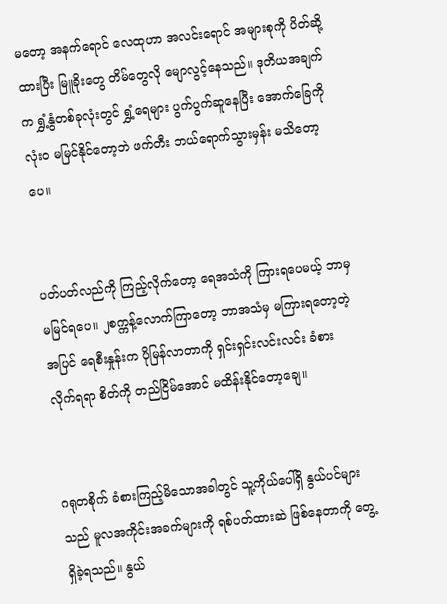မတော့ အနက်ရောင် လေထုဟာ အလင်းရောင် အများစုကို ပိတ်ဆို့ထားပြီး မြူခိုးတွေ တိမ်တွေလို မျောလွင့်နေသည်။ ဒုတိယအချက်က ရွှံ့နွံတစ်ခုလုံးတွင် ရွှံ့ရေများ ပွက်ပွက်ဆူနေပြီး အောက်ခြေကို လုံးဝ မမြင်နိုင်တော့ဘဲ ဖက်တီး ဘယ်ရောက်သွားမှန်း မသိတော့ပေ။


ပတ်ပတ်လည်ကို ကြည့်လိုက်တော့ ရေအသံကို ကြားရပေမယ့် ဘာမှ မမြင်ရပေ။ ၂စက္ကန့်လောက်ကြာတော့ ဘာအသံမှ မကြားရတော့တဲ့အပြင် ရေစီးနှုန်းက ပိုမြန်လာတာကို ရှင်းရှင်းလင်းလင်း ခံစားလိုက်ရရာ စိတ်ကို တည်ငြိမ်အောင် မထိန်းနိုင်တော့ချေ။


ဂရုတစိုက် ခံစားကြည့်မိသောအခါတွင် သူ့ကိုယ်ပေါ်ရှိ နွယ်ပင်များသည် မူလအကိုင်းအခက်များကို ရစ်ပတ်ထားဆဲ ဖြစ်နေတာကို တွေ့ရှိခဲ့ရသည်။ နွယ်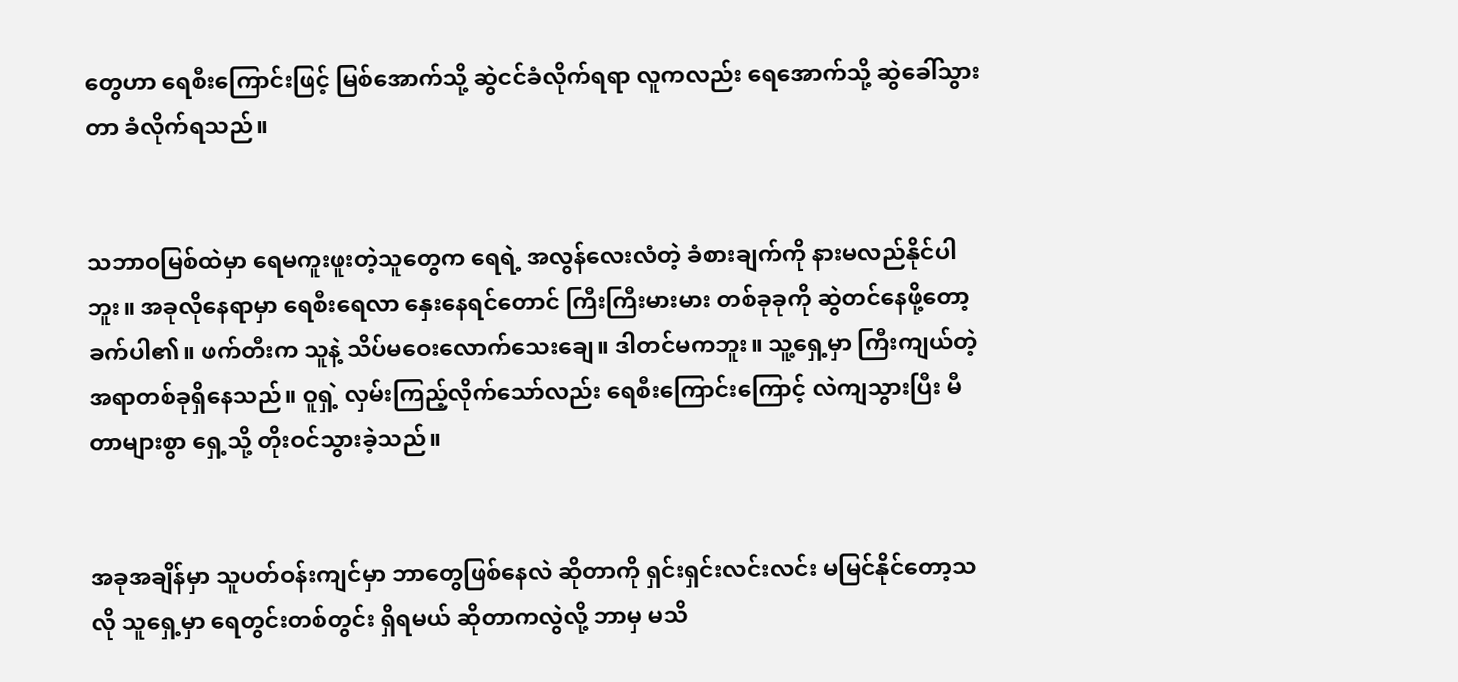တွေဟာ ရေစီးကြောင်းဖြင့် မြစ်အောက်သို့ ဆွဲငင်ခံလိုက်ရရာ လူကလည်း ရေအောက်သို့ ဆွဲခေါ်သွားတာ ခံလိုက်ရသည်။


သဘာဝမြစ်ထဲမှာ ရေမကူးဖူးတဲ့သူတွေက ရေရဲ့ အလွန်လေးလံတဲ့ ခံစားချက်ကို နားမလည်နိုင်ပါဘူး။ အခုလိုနေရာမှာ ရေစီးရေလာ နှေးနေရင်တောင် ကြီးကြီးမားမား တစ်ခုခုကို ဆွဲတင်နေဖို့တော့ ခက်ပါ၏။ ဖက်တီးက သူနဲ့ သိပ်မဝေးလောက်သေးချေ။ ဒါတင်မကဘူး။ သူ့ရှေ့မှာ ကြီးကျယ်တဲ့ အရာတစ်ခုရှိနေသည်။ ဝူရှဲ့ လှမ်းကြည့်လိုက်သော်လည်း ရေစီးကြောင်းကြောင့် လဲကျသွားပြီး မီတာများစွာ ရှေ့သို့ တိုးဝင်သွားခဲ့သည်။


အခုအချိန်မှာ သူပတ်ဝန်းကျင်မှာ ဘာတွေဖြစ်နေလဲ ဆိုတာကို ရှင်းရှင်းလင်းလင်း မမြင်နိုင်တော့သလို သူရှေ့မှာ ရေတွင်းတစ်တွင်း ရှိရမယ် ဆိုတာကလွဲလို့ ဘာမှ မသိ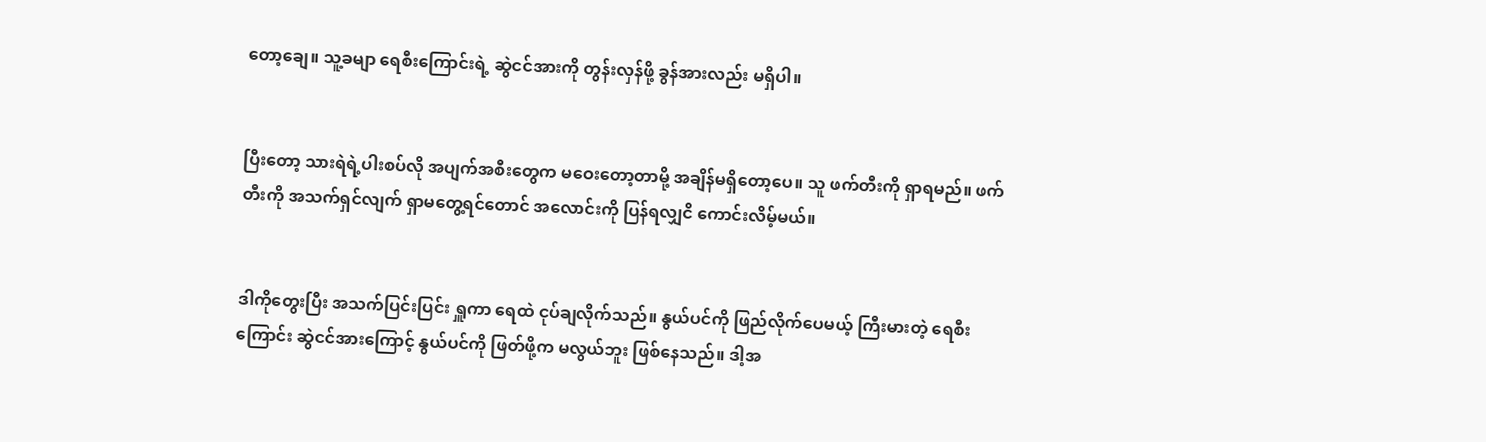တော့ချေ။ သူ့ခမျာ ရေစီးကြောင်းရဲ့ ဆွဲငင်အားကို တွန်းလှန်ဖို့ ခွန်အားလည်း မရှိပါ။


ပြီးတော့ သားရဲရဲ့ပါးစပ်လို အပျက်အစီးတွေက မဝေးတော့တာမို့ အချိန်မရှိတော့ပေ။ သူ ဖက်တီးကို ရှာရမည်။ ဖက်တီးကို အသက်ရှင်လျက် ရှာမတွေ့ရင်တောင် အလောင်းကို ပြန်ရလျှငိ ကောင်းလိမ့်မယ်။


ဒါကိုတွေးပြီး အသက်ပြင်းပြင်း ရှူကာ ရေထဲ ငုပ်ချလိုက်သည်။ နွယ်ပင်ကို ဖြည်လိုက်ပေမယ့် ကြီးမားတဲ့ ရေစီးကြောင်း ဆွဲငင်အားကြောင့် နွယ်ပင်ကို ဖြတ်ဖို့က မလွယ်ဘူး ဖြစ်နေသည်။ ဒါ့အ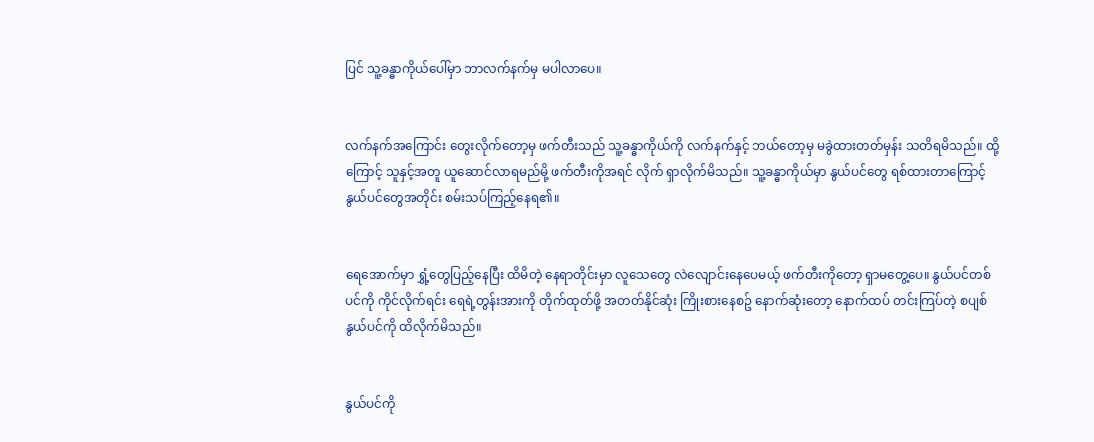ပြင် သူ့ခန္ဓာကိုယ်ပေါ်မှာ ဘာလက်နက်မှ မပါလာပေ။


လက်နက်အကြောင်း တွေးလိုက်တော့မှ ဖက်တီးသည် သူ့ခန္ဓာကိုယ်ကို လက်နက်နှင့် ဘယ်တော့မှ မခွဲထားတတ်မှန်း သတိရမိသည်။ ထို့ကြောင့် သူနှင့်အတူ ယူဆောင်လာရမည်မို့ ဖက်တီးကိုအရင် လိုက် ရှာလိုက်မိသည်။ သူ့ခန္ဓာကိုယ်မှာ နွယ်ပင်တွေ ရစ်ထားတာကြောင့် နွယ်ပင်တွေအတိုင်း စမ်းသပ်ကြည့်နေရ၏။


ရေအောက်မှာ ရွှံ့တွေပြည့်နေပြီး ထိမိတဲ့ နေရာတိုင်းမှာ လူသေတွေ လဲလျောင်းနေပေမယ့် ဖက်တီးကိုတော့ ရှာမတွေ့ပေ။ နွယ်ပင်တစ်ပင်ကို ကိုင်လိုက်ရင်း ရေရဲ့တွန်းအားကို တိုက်ထုတ်ဖို့ အတတ်နိုင်ဆုံး ကြိုးစားနေစဥ် နောက်ဆုံးတော့ နောက်ထပ် တင်းကြပ်တဲ့ စပျစ်နွယ်ပင်ကို ထိလိုက်မိသည်။


နွယ်ပင်ကို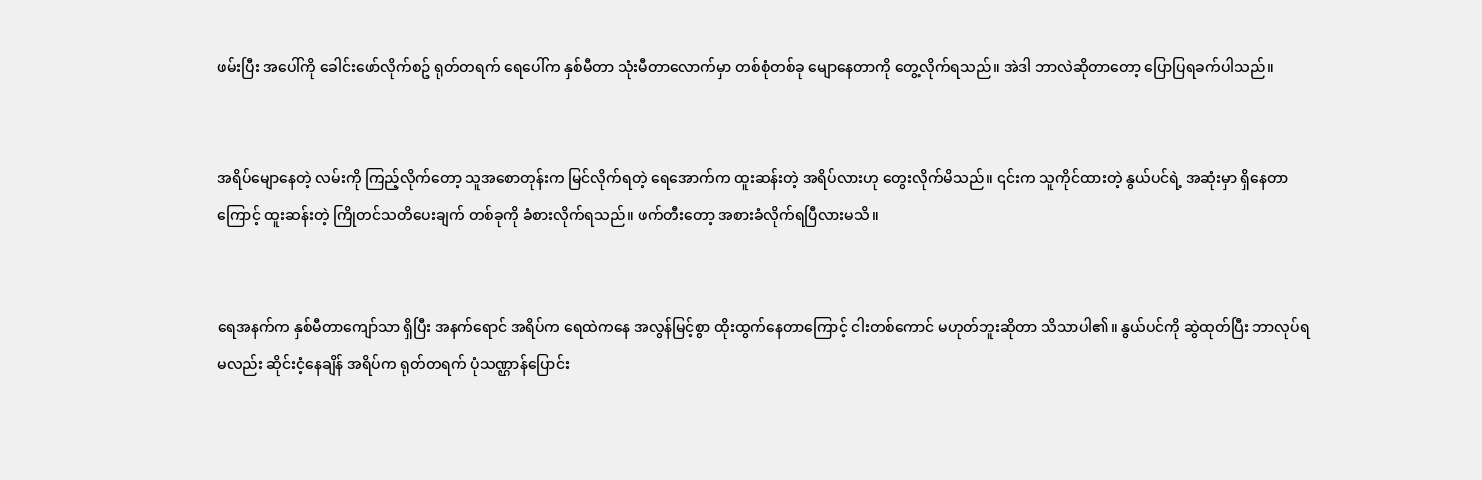ဖမ်းပြီး အပေါ်ကို ခေါင်းဖော်လိုက်စဥ် ရုတ်တရက် ရေပေါ်က နှစ်မီတာ သုံးမီတာလောက်မှာ တစ်စုံတစ်ခု မျောနေတာကို တွေ့လိုက်ရသည်။ အဲဒါ ဘာလဲဆိုတာတော့ ပြောပြရခက်ပါသည်။


အရိပ်မျောနေတဲ့ လမ်းကို ကြည့်လိုက်တော့ သူအစောတုန်းက မြင်လိုက်ရတဲ့ ရေအောက်က ထူးဆန်းတဲ့ အရိပ်လားဟု တွေးလိုက်မိသည်။ ၎င်းက သူကိုင်ထားတဲ့ နွယ်ပင်ရဲ့ အဆုံးမှာ ရှိနေတာကြောင့် ထူးဆန်းတဲ့ ကြိုတင်သတိပေးချက် တစ်ခုကို ခံစားလိုက်ရသည်။ ဖက်တီးတော့ အစားခံလိုက်ရပြီလားမသိ။


ရေအနက်က နှစ်မီတာကျော်သာ ရှိပြီး အနက်ရောင် အရိပ်က ရေထဲကနေ အလွန်မြင့်စွာ ထိုးထွက်နေတာကြောင့် ငါးတစ်ကောင် မဟုတ်ဘူးဆိုတာ သိသာပါ၏။ နွယ်ပင်ကို ဆွဲထုတ်ပြီး ဘာလုပ်ရမလည်း ဆိုင်းငံ့နေချိန် အရိပ်က ရုတ်တရက် ပုံသဏ္ဌာန်ပြောင်း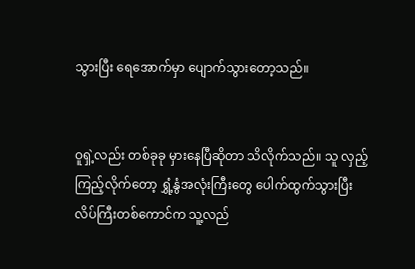သွားပြီး ရေအောက်မှာ ပျောက်သွားတော့သည်။


ဝူရှဲ့လည်း တစ်ခုခု မှားနေပြီဆိုတာ သိလိုက်သည်။ သူ လှည့်ကြည့်လိုက်တော့ ရွှံ့နွံအလုံးကြီးတွေ ပေါက်ထွက်သွားပြီး လိပ်ကြီးတစ်ကောင်က သူ့လည်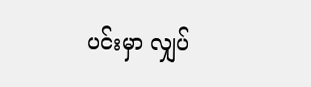ပင်းမှာ လျှပ်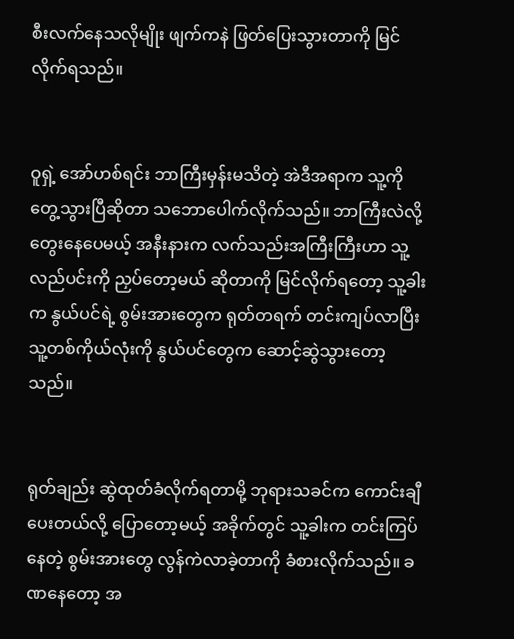စီးလက်နေသလိုမျိုး ဖျက်ကနဲ ဖြတ်ပြေးသွားတာကို မြင်လိုက်ရသည်။


ဝူရှဲ့ အော်ဟစ်ရင်း ဘာကြီးမှန်းမသိတဲ့ အဲဒီအရာက သူ့ကို တွေ့သွားပြီဆိုတာ သဘောပေါက်လိုက်သည်။ ဘာကြီးလဲလို့ တွေးနေပေမယ့် အနီးနားက လက်သည်းအကြီးကြီးဟာ သူ့လည်ပင်းကို ညှပ်တော့မယ် ဆိုတာကို မြင်လိုက်ရတော့ သူ့ခါးက နွယ်ပင်ရဲ့ စွမ်းအားတွေက ရုတ်တရက် တင်းကျပ်လာပြီး သူ့တစ်ကိုယ်လုံးကို နွယ်ပင်တွေက ဆောင့်ဆွဲသွားတော့သည်။


ရုတ်ချည်း ဆွဲထုတ်ခံလိုက်ရတာမို့ ဘုရားသခင်က ကောင်းချီပေးတယ်လို့ ပြောတော့မယ့် အခိုက်တွင် သူ့ခါးက တင်းကြပ်နေတဲ့ စွမ်းအားတွေ လွန်ကဲလာခဲ့တာကို ခံစားလိုက်သည်။ ခဏနေတော့ အ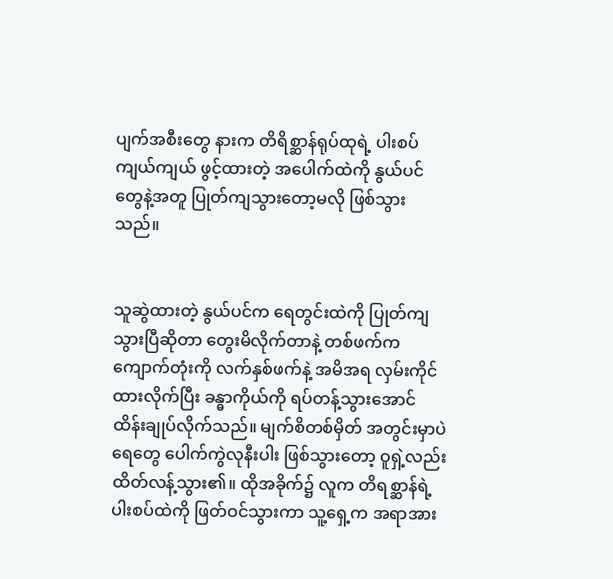ပျက်အစီးတွေ နားက တိရိစ္ဆာန်ရုပ်ထုရဲ့ ပါးစပ်ကျယ်ကျယ် ဖွင့်ထားတဲ့ အပေါက်ထဲကို နွယ်ပင်တွေနဲ့အတူ ပြုတ်ကျသွားတော့မလို ဖြစ်သွားသည်။


သူဆွဲထားတဲ့ နွယ်ပင်က ရေတွင်းထဲကို ပြုတ်ကျသွားပြီဆိုတာ တွေးမိလိုက်တာနဲ့ တစ်ဖက်က ကျောက်တုံးကို လက်နှစ်ဖက်နဲ့ အမိအရ လှမ်းကိုင်ထားလိုက်ပြီး ခန္ဓာကိုယ်ကို ရပ်တန့်သွားအောင် ထိန်းချုပ်လိုက်သည်။ မျက်စိတစ်မှိတ် အတွင်းမှာပဲ ရေတွေ ပေါက်ကွဲလုနီးပါး ဖြစ်သွားတော့ ဝူရှဲ့လည်း ထိတ်လန့်သွား၏။ ထိုအခိုက်၌ လူက တိရစ္ဆာန်ရဲ့ ပါးစပ်ထဲကို ဖြတ်ဝင်သွားကာ သူ့ရှေ့က အရာအား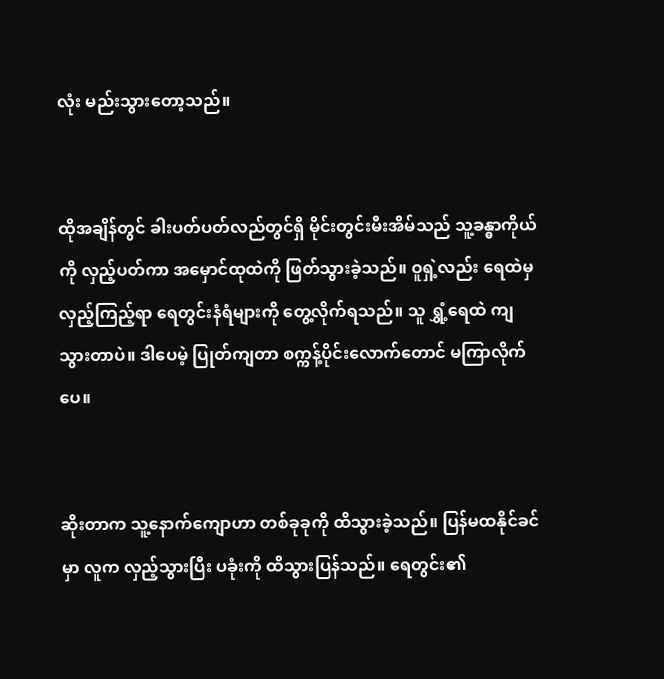လုံး မည်းသွားတော့သည်။


ထိုအချိန်တွင် ခါးပတ်ပတ်လည်တွင်ရှိ မိုင်းတွင်းမီးအိမ်သည် သူ့ခန္ဓာကိုယ်ကို လှည့်ပတ်ကာ အမှောင်ထုထဲကို ဖြတ်သွားခဲ့သည်။ ဝူရှဲ့လည်း ရေထဲမှ လှည့်ကြည့်ရာ ရေတွင်းနံရံများကို တွေ့လိုက်ရသည်။ သူ ရွှံ့ရေထဲ ကျသွားတာပဲ။ ဒါပေမဲ့ ပြုတ်ကျတာ စက္ကန့်ပိုင်းလောက်တောင် မကြာလိုက်ပေ။


ဆိုးတာက သူ့နောက်ကျောဟာ တစ်ခုခုကို ထိသွားခဲ့သည်။ ပြန်မထနိုင်ခင်မှာ လူက လှည့်သွားပြီး ပခုံးကို ထိသွားပြန်သည်။ ရေတွင်း၏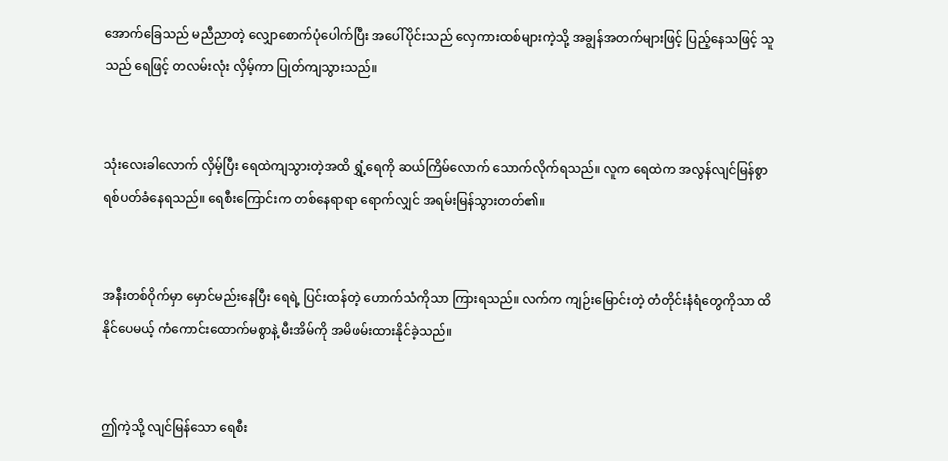အောက်ခြေသည် မညီညာတဲ့ လျှောစောက်ပုံပေါက်ပြီး အပေါ်ပိုင်းသည် လှေကားထစ်များကဲ့သို့ အချွန်အတက်များဖြင့် ပြည့်နေသဖြင့် သူသည် ရေဖြင့် တလမ်းလုံး လှိမ့်ကာ ပြုတ်ကျသွားသည်။


သုံးလေးခါလောက် လှိမ့်ပြီး ရေထဲကျသွားတဲ့အထိ ရွှံ့ရေကို ဆယ်ကြိမ်လောက် သောက်လိုက်ရသည်။ လူက ရေထဲက အလွန်လျင်မြန်စွာ ရစ်ပတ်ခံနေရသည်။ ရေစီးကြောင်းက တစ်နေရာရာ ရောက်လျှင် အရမ်းမြန်သွားတတ်၏။


အနီးတစ်ဝိုက်မှာ မှောင်မည်းနေပြီး ရေရဲ့ ပြင်းထန်တဲ့ ဟောက်သံကိုသာ ကြားရသည်။ လက်က ကျဉ်းမြောင်းတဲ့ တံတိုင်းနံရံတွေကိုသာ ထိနိုင်ပေမယ့် ကံကောင်းထောက်မစွာနဲ့ မီးအိမ်ကို အမိဖမ်းထားနိုင်ခဲ့သည်။


ဤကဲ့သို့ လျင်မြန်သော ရေစီး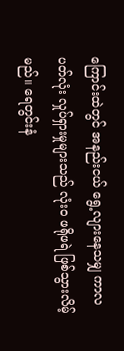ကြောင်းထဲတွင် အနည်းငယ် ရွေ့လျားနေသမျှ ကာလပတ်လုံး လှုပ်ရှားမှုများသည် လုံးဝ ဖရိုဖရဲ ဖြစ်သွားလိမ့်မည်။ ရေတွင်းနံ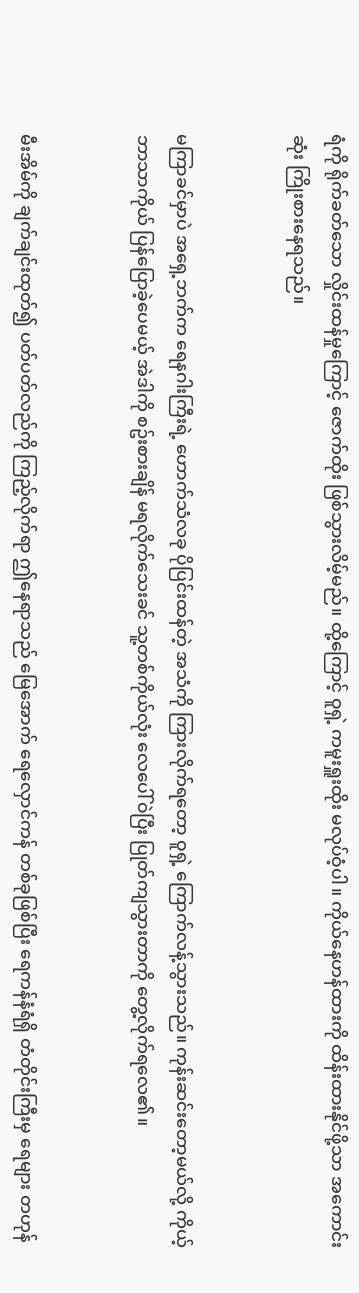ရံကို ရိုက်ခတ်သော လှိုင်းထန်မှုကြောင့် ဇောက်ထိုး ဖြစ်သွားလိမ့်မည်။ ထို့ကြောင့် ဝူရှဲ့ ကမူးရှူးထိုး မလုပ်ဝံ့ပါ။ ကိုယ်နေဟန်ထားကို ထိန်းထားနိုင်ဖို့သာ အကောင်းဆုံး ကြိုးစားနေရသည်။


မကြာခင်မှာပဲ အရှေ့ဘက်က ရေနဂါးကြီးရဲ့ ဟောက်သံလခု ပိုပြင်းထန်တဲ့ အသံကို ကြားလိုက်ရတော့ ဝူရှဲ့ ကြောက်လန့်သွားသည်။ ကုန်းဆင်းတော့မယ်လို့ ကိုယ့်ဘာသာကိုယ် ပြန်ပြောခဲ့ပေမယ့် အဲဒါကို စဥ်းစားချိန် မရလိုက်သေးခင် သူ့တစ်ကိုယ်လုံး လေပေါ်ဝဲပြီး ပြုတ်ကျသွားတာကို တွေ့လိုက်ရလေ၏။


မီးအိမ်ကို ချက်ချင်းထုတ်၍ ပတ်ပတ်လည်ကို ကြည့်လိုက်ရာ ဤနေရာသည် မြေအောက် ရေလှောင်ကန် တစ်ခုဖြစ်ပြီး ရေကန်နံရံရှိ တံတိုင်းကြီးမှ ရေများ တဟုန်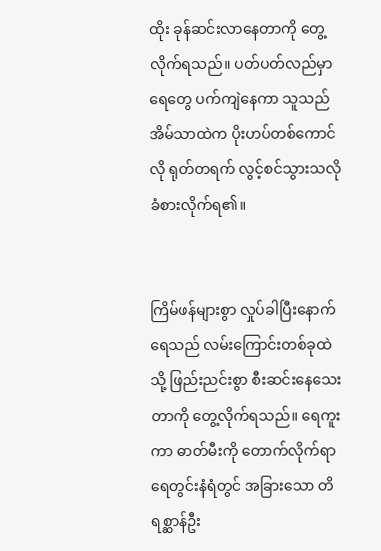ထိုး ခုန်ဆင်းလာနေတာကို တွေ့လိုက်ရသည်။ ပတ်ပတ်လည်မှာ ရေတွေ ပက်ကျဲနေကာ သူသည် အိမ်သာထဲက ပိုးဟပ်တစ်ကောင်လို ရုတ်တရက် လွင့်စင်သွားသလို ခံစားလိုက်ရ၏။


ကြိမ်ဖန်များစွာ လှုပ်ခါပြီးနောက် ရေသည် လမ်းကြောင်းတစ်ခုထဲသို့ ဖြည်းညင်းစွာ စီးဆင်းနေသေးတာကို တွေ့လိုက်ရသည်။ ရေကူးကာ ဓာတ်မီးကို တောက်လိုက်ရာ ရေတွင်းနံရံတွင် အခြားသော တိရစ္ဆာန်ဦး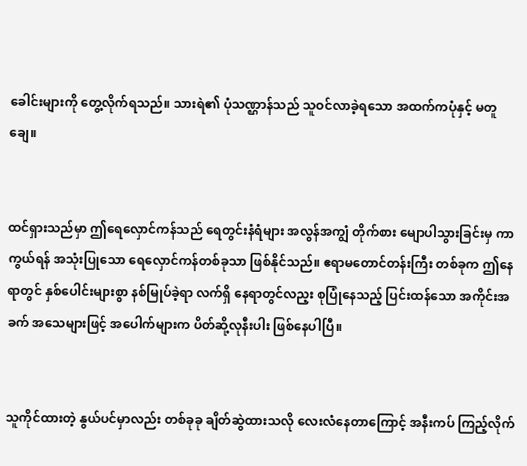ခေါင်းများကို တွေ့လိုက်ရသည်။ သားရဲ၏ ပုံသဏ္ဌာန်သည် သူဝင်လာခဲ့ရသော အထက်ကပုံနှင့် မတူချေ။


ထင်ရှားသည်မှာ ဤရေလှောင်ကန်သည် ရေတွင်းနံရံများ အလွန်အကျွံ တိုက်စား မျောပါသွားခြင်းမှ ကာကွယ်ရန် အသုံးပြုသော ရေလှောင်ကန်တစ်ခုသာ ဖြစ်နိုင်သည်။ ဧရာမတောင်တန်းကြီး တစ်ခုက ဤနေရာတွင် နှစ်ပေါင်းများစွာ နစ်မြုပ်ခဲ့ရာ လက်ရှိ နေရာတွင်လည့း စုပြုံနေသည့် ပြင်းထန်သော အကိုင်းအခက် အသေများဖြင့် အပေါက်များက ပိတ်ဆို့လုနီးပါး ဖြစ်နေပါပြီ။


သူကိုင်ထားတဲ့ နွယ်ပင်မှာလည်း တစ်ခုခု ချိတ်ဆွဲထားသလို လေးလံနေတာကြောင့် အနီးကပ် ကြည့်လိုက်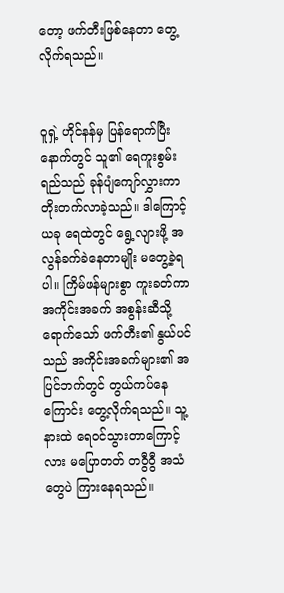တော့ ဖက်တီးဖြစ်နေတာ တွေ့လိုက်ရသည်။


ဝူရှဲ့ ဟိုင်နန်မှ ပြန်ရောက်ပြီးနောက်တွင် သူ၏ ရေကူးစွမ်းရည်သည် ခုန်ပျံကျော်လွှားကာ တိုးတက်လာခဲ့သည်။ ဒါကြောင့် ယခု ရေထဲတွင် ရွေ့လျားဖို့ အလွန်ခက်ခဲနေတာမျိုး မတွေ့ခဲ့ရပါ။ ကြိမ်ဖန်များစွာ ကူးခတ်ကာ အကိုင်းအခက် အစွန်းဆီသို့ ရောက်သော် ဖက်တီး၏ နွယ်ပင်သည် အကိုင်းအခက်များ၏ အပြင်ဘက်တွင် တွယ်ကပ်နေကြောင်း တွေ့လိုက်ရသည်။ သူ့နားထဲ ရေဝင်သွားတာကြောင့်လား မပြောတတ် တဝွီဝွီ အသံတွေပဲ ကြားနေရသည်။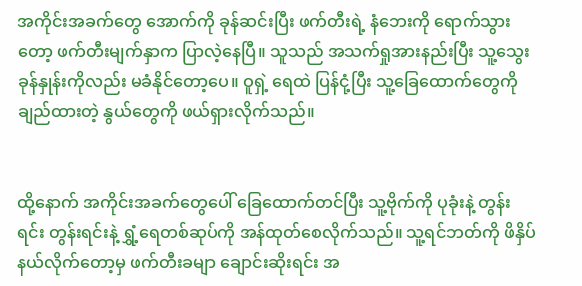အကိုင်းအခက်တွေ အောက်ကို ခုန်ဆင်းပြီး ဖက်တီးရဲ့ နံဘေးကို ရောက်သွားတော့ ဖက်တီးမျက်နှာက ပြာလဲ့နေပြီ။ သူသည် အသက်ရှုအားနည်းပြီး သူ့သွေးခုန်နှုန်းကိုလည်း မခံနိုင်တော့ပေ။ ဝူရှဲ့ ရေထဲ ပြန်ငုံ့ပြီး သူ့ခြေထောက်တွေကို ချည်ထားတဲ့ နွယ်တွေကို ဖယ်ရှားလိုက်သည်။


ထို့နောက် အကိုင်းအခက်တွေပေါ် ခြေထောက်တင်ပြီး သူ့ဗိုက်ကို ပုခုံးနဲ့ တွန်းရင်း တွန်းရင်းနဲ့ ရွှံ့ရေတစ်ဆုပ်ကို အန်ထုတ်စေလိုက်သည်။ သူ့ရင်ဘတ်ကို ဖိနှိပ်နယ်လိုက်တော့မှ ဖက်တီးခမျာ ချောင်းဆိုးရင်း အ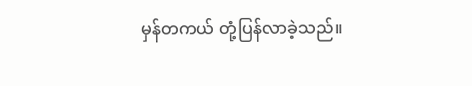မှန်တကယ် တုံ့ပြန်လာခဲ့သည်။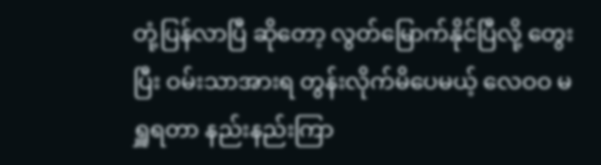တုံ့ပြန်လာပြီ ဆိုတော့ လွတ်မြောက်နိုင်ပြီလို့ တွေးပြီး ဝမ်းသာအားရ တွန်းလိုက်မိပေမယ့် လေဝဝ မရှူရတာ နည်းနည်းကြာ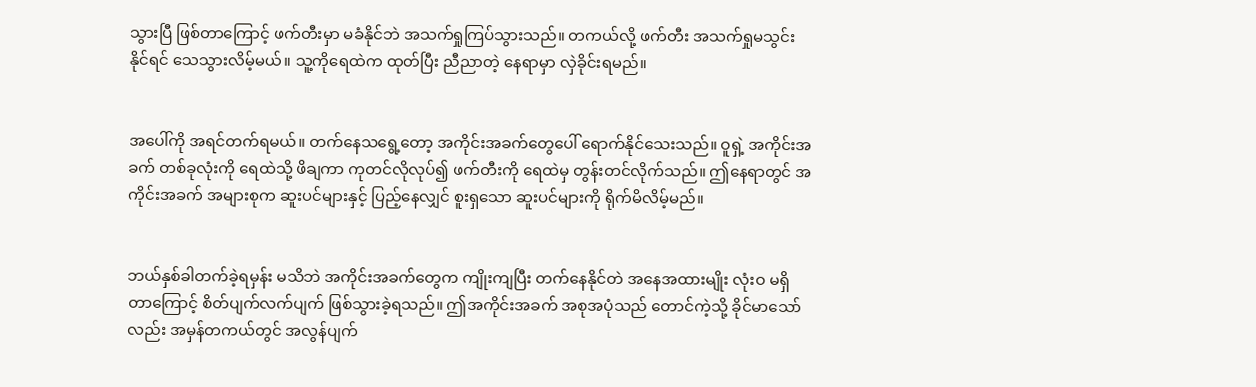သွားပြီ ဖြစ်တာကြောင့် ဖက်တီးမှာ မခံနိုင်ဘဲ အသက်ရှုကြပ်သွားသည်။ တကယ်လို့ ဖက်တီး အသက်ရှုမသွင်းနိုင်ရင် သေသွားလိမ့်မယ်။ သူ့ကိုရေထဲက ထုတ်ပြီး ညီညာတဲ့ နေရာမှာ လှဲခိုင်းရမည်။


အပေါ်ကို အရင်တက်ရမယ်။ တက်နေသရွေ့တော့ အကိုင်းအခက်တွေပေါ် ရောက်နိုင်သေးသည်။ ဝူရှဲ့ အကိုင်းအခက် တစ်ခုလုံးကို ရေထဲသို့ ဖိချကာ ကုတင်လိုလုပ်၍ ဖက်တီးကို ရေထဲမှ တွန်းတင်လိုက်သည်။ ဤနေရာတွင် အကိုင်းအခက် အများစုက ဆူးပင်များနှင့် ပြည့်နေလျှင် စူးရှသော ဆူးပင်များကို ရိုက်မိလိမ့်မည်။


ဘယ်နှစ်ခါတက်ခဲ့ရမှန်း မသိဘဲ အကိုင်းအခက်တွေက ကျိုးကျပြီး တက်နေနိုင်တဲ အနေအထားမျိုး လုံးဝ မရှိတာကြောင့် စိတ်ပျက်လက်ပျက် ဖြစ်သွားခဲ့ရသည်။ ဤအကိုင်းအခက် အစုအပုံသည် တောင်ကဲ့သို့ ခိုင်မာသော်လည်း အမှန်တကယ်တွင် အလွန်ပျက်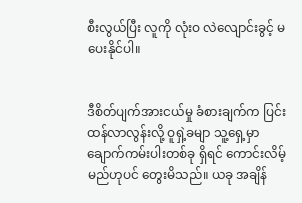စီးလွယ်ပြီး လူကို လုံးဝ လဲလျောင်းခွင့် မပေးနိုင်ပါ။


ဒီစိတ်ပျက်အားငယ်မှု ခံစားချက်က ပြင်းထန်လာလွန်းလို့ ဝူရှဲ့ခမျာ သူ့ရှေ့မှာ ချောက်ကမ်းပါးတစ်ခု ရှိရင် ကောင်းလိမ့်မည်ဟုပင် တွေးမိသည်။ ယခု အချိန်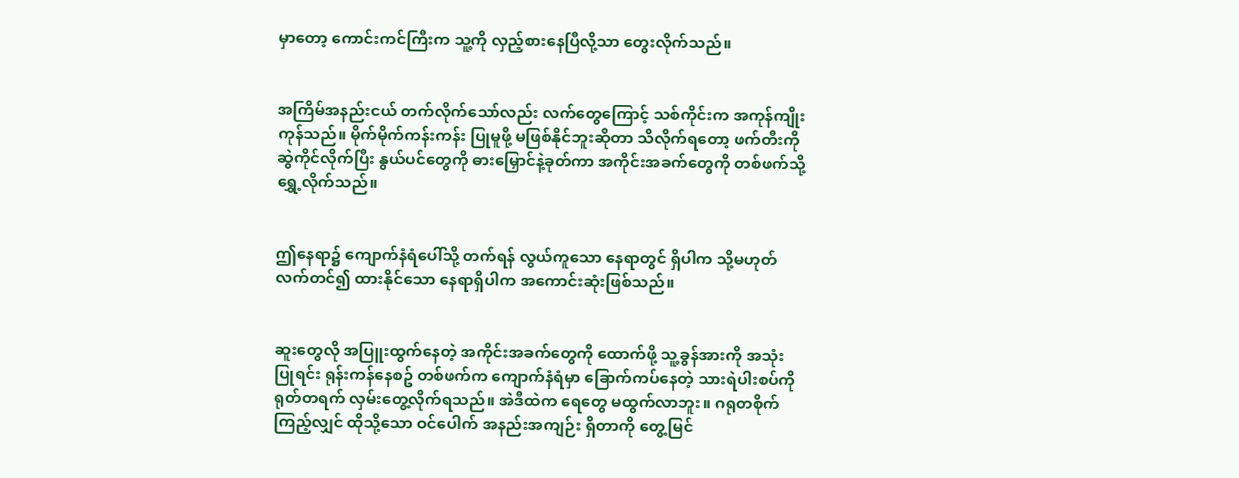မှာတော့ ကောင်းကင်ကြီးက သူ့ကို လှည့်စားနေပြီလို့သာ တွေးလိုက်သည်။


အကြိမ်အနည်းငယ် တက်လိုက်သော်လည်း လက်တွေကြောင့် သစ်ကိုင်းက အကုန်ကျိုးကုန်သည်။ မိုက်မိုက်ကန်းကန်း ပြုမူဖို့ မဖြစ်နိုင်ဘူးဆိုတာ သိလိုက်ရတော့ ဖက်တီးကို ဆွဲကိုင်လိုက်ပြီး နွယ်ပင်တွေကို ဓားမြှောင်နဲ့ခုတ်ကာ အကိုင်းအခက်တွေကို တစ်ဖက်သို့ ရွှေ့လိုက်သည်။


ဤနေရာ၌ ကျောက်နံရံပေါ်သို့ တက်ရန် လွယ်ကူသော နေရာတွင် ရှိပါက သို့မဟုတ် လက်တင်၍ ထားနိုင်သော နေရာရှိပါက အကောင်းဆုံးဖြစ်သည်။


ဆူးတွေလို အပြူးထွက်နေတဲ့ အကိုင်းအခက်တွေကို ထောက်ဖို့ သူ့ခွန်အားကို အသုံးပြုရင်း ရုန်းကန်နေစဥ် တစ်ဖက်က ကျောက်နံရံမှာ ခြောက်ကပ်နေတဲ့ သားရဲပါးစပ်ကို ရုတ်တရက် လှမ်းတွေ့လိုက်ရသည်။ အဲဒီထဲက ရေတွေ မထွက်လာဘူး။ ဂရုတစိုက်ကြည့်လျှင် ထိုသို့သော ဝင်ပေါက် အနည်းအကျဉ်း ရှိတာကို တွေ့မြင်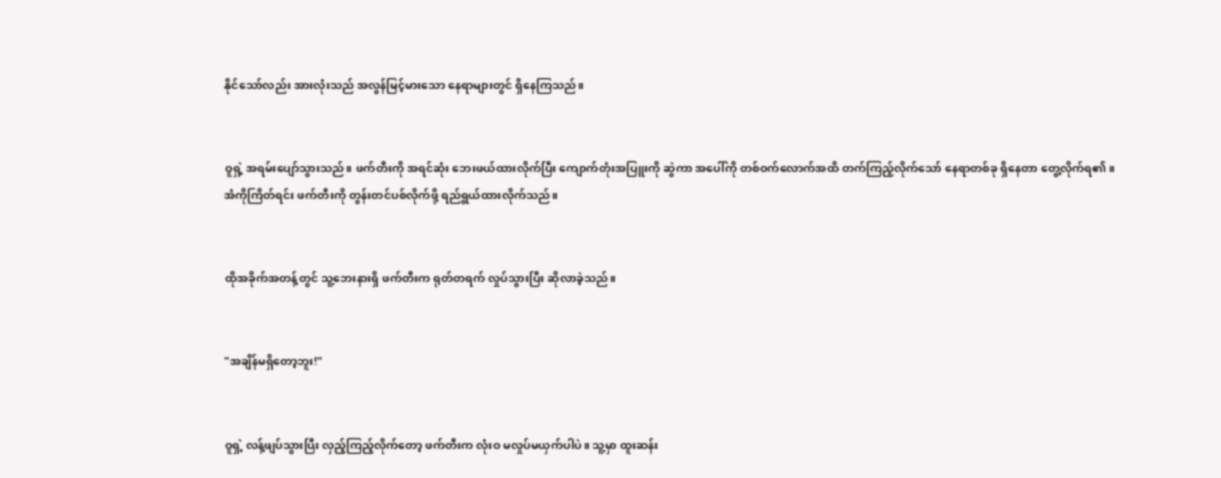နိုင်သော်လည်း အားလုံးသည် အလွန်မြင့်မားသော နေရာများတွင် ရှိနေကြသည်။


ဝူရှဲ့ အရမ်းပျော်သွားသည်။ ဖက်တီးကို အရင်ဆုံး ဘေးဖယ်ထားလိုက်ပြီး ကျောက်တုံးအပြူးကို ဆွဲကာ အပေါ်ကို တစ်ဝက်လောက်အထိ တက်ကြည့်လိုက်သော် နေရာတစ်ခု ရှိနေတာ တွေ့လိုက်ရ၏။ အံကိုကြိတ်ရင်း ဖက်တီးကို တွန်းတင်ပစ်လိုက်ဖို့ ရည်ရွယ်ထားလိုက်သည်။


ထိုအခိုက်အတန့်တွင် သူ့ဘေးနားရှိ ဖက်တီးက ရုတ်တရက် လှုပ်သွားပြီး ဆိုလာခဲ့သည်။


"အချိန်မရှိတော့ဘူး!"


ဝူရှဲ့ လန့်ဖျပ်သွားပြီး လှည့်ကြည့်လိုက်တော့ ဖက်တီးက လုံးဝ မလှုပ်မယှက်ပါပဲ။ သူ့မှာ ထူးဆန်း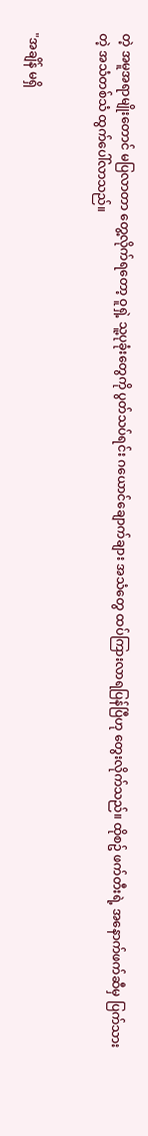တဲ့ အမူအရာမျိုးတောင် မပြလာတာ တွေ့လိုက်ရတော့ ဝူရှဲ့ သူ့ပုခုံးတွေကို ပွတ်သပ်ရင်း ဂယောင်ချောက်ချား အသံတွေ ထပ်ကြားလာရပြန်ပြီဟု တွေးလိုက်သည်။ ထိုစဥ် ဖက်တီးရဲ့ အနောက်ဖက်ဆီမှ ပြက်သားတဲ့ အသံတစ်သံ ထွက်ပေါ်လာသည်။


"အချိန် မရှိ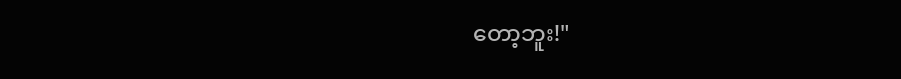တော့ဘူး!"